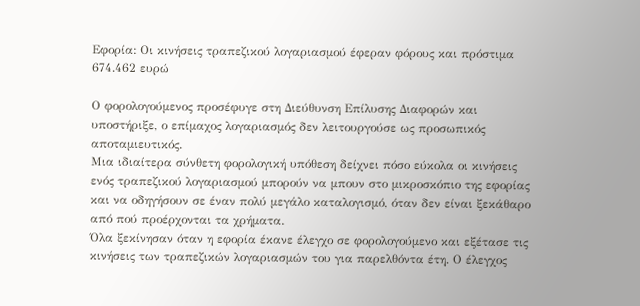Εφορία: Οι κινήσεις τραπεζικού λογαριασμού έφεραν φόρους και πρόστιμα 674.462 ευρώ

Ο φορολογούμενος προσέφυγε στη Διεύθυνση Επίλυσης Διαφορών και υποστήριξε, ο επίμαχος λογαριασμός δεν λειτουργούσε ως προσωπικός αποταμιευτικός.
Μια ιδιαίτερα σύνθετη φορολογική υπόθεση δείχνει πόσο εύκολα οι κινήσεις ενός τραπεζικού λογαριασμού μπορούν να μπουν στο μικροσκόπιο της εφορίας και να οδηγήσουν σε έναν πολύ μεγάλο καταλογισμό, όταν δεν είναι ξεκάθαρο από πού προέρχονται τα χρήματα.
Όλα ξεκίνησαν όταν η εφορία έκανε έλεγχο σε φορολογούμενο και εξέτασε τις κινήσεις των τραπεζικών λογαριασμών του για παρελθόντα έτη. Ο έλεγχος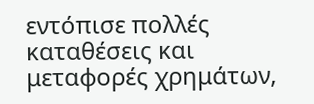εντόπισε πολλές καταθέσεις και μεταφορές χρημάτων,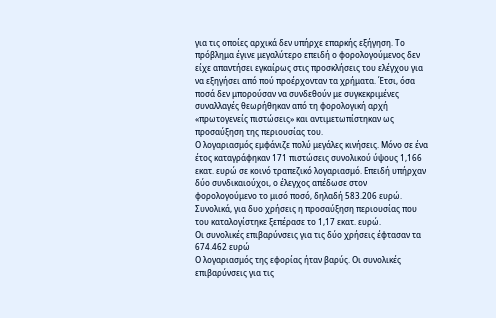για τις οποίες αρχικά δεν υπήρχε επαρκής εξήγηση. Το πρόβλημα έγινε μεγαλύτερο επειδή ο φορολογούμενος δεν είχε απαντήσει εγκαίρως στις προσκλήσεις του ελέγχου για να εξηγήσει από πού προέρχονταν τα χρήματα. Έτσι, όσα ποσά δεν μπορούσαν να συνδεθούν με συγκεκριμένες συναλλαγές θεωρήθηκαν από τη φορολογική αρχή «πρωτογενείς πιστώσεις» και αντιμετωπίστηκαν ως προσαύξηση της περιουσίας του.
Ο λογαριασμός εμφάνιζε πολύ μεγάλες κινήσεις. Μόνο σε ένα έτος καταγράφηκαν 171 πιστώσεις συνολικού ύψους 1,166 εκατ. ευρώ σε κοινό τραπεζικό λογαριασμό. Επειδή υπήρχαν δύο συνδικαιούχοι, ο έλεγχος απέδωσε στον φορολογούμενο το μισό ποσό, δηλαδή 583.206 ευρώ. Συνολικά, για δυο χρήσεις η προσαύξηση περιουσίας που του καταλογίστηκε ξεπέρασε το 1,17 εκατ. ευρώ.
Οι συνολικές επιβαρύνσεις για τις δύο χρήσεις έφτασαν τα 674.462 ευρώ
Ο λογαριασμός της εφορίας ήταν βαρύς. Οι συνολικές επιβαρύνσεις για τις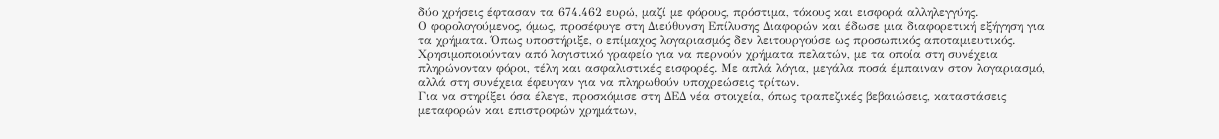δύο χρήσεις έφτασαν τα 674.462 ευρώ, μαζί με φόρους, πρόστιμα, τόκους και εισφορά αλληλεγγύης.
Ο φορολογούμενος, όμως, προσέφυγε στη Διεύθυνση Επίλυσης Διαφορών και έδωσε μια διαφορετική εξήγηση για τα χρήματα. Όπως υποστήριξε, ο επίμαχος λογαριασμός δεν λειτουργούσε ως προσωπικός αποταμιευτικός. Χρησιμοποιούνταν από λογιστικό γραφείο για να περνούν χρήματα πελατών, με τα οποία στη συνέχεια πληρώνονταν φόροι, τέλη και ασφαλιστικές εισφορές. Με απλά λόγια, μεγάλα ποσά έμπαιναν στον λογαριασμό, αλλά στη συνέχεια έφευγαν για να πληρωθούν υποχρεώσεις τρίτων.
Για να στηρίξει όσα έλεγε, προσκόμισε στη ΔΕΔ νέα στοιχεία, όπως τραπεζικές βεβαιώσεις, καταστάσεις μεταφορών και επιστροφών χρημάτων,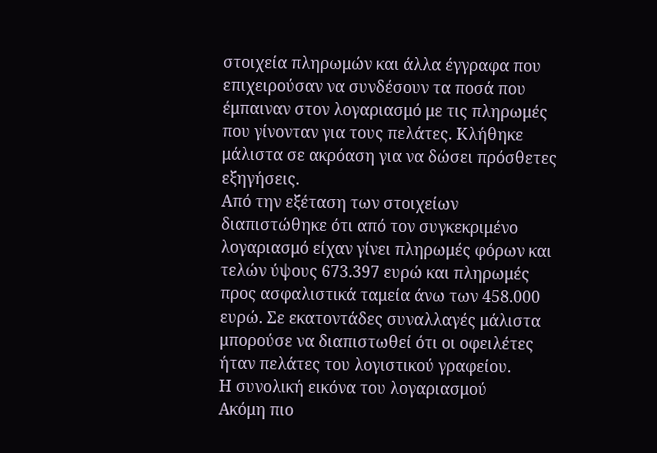στοιχεία πληρωμών και άλλα έγγραφα που επιχειρούσαν να συνδέσουν τα ποσά που έμπαιναν στον λογαριασμό με τις πληρωμές που γίνονταν για τους πελάτες. Κλήθηκε μάλιστα σε ακρόαση για να δώσει πρόσθετες εξηγήσεις.
Από την εξέταση των στοιχείων διαπιστώθηκε ότι από τον συγκεκριμένο λογαριασμό είχαν γίνει πληρωμές φόρων και τελών ύψους 673.397 ευρώ και πληρωμές προς ασφαλιστικά ταμεία άνω των 458.000 ευρώ. Σε εκατοντάδες συναλλαγές μάλιστα μπορούσε να διαπιστωθεί ότι οι οφειλέτες ήταν πελάτες του λογιστικού γραφείου.
Η συνολική εικόνα του λογαριασμού
Ακόμη πιο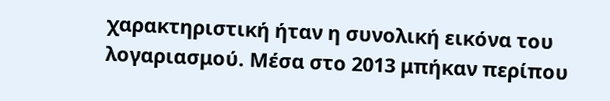χαρακτηριστική ήταν η συνολική εικόνα του λογαριασμού. Μέσα στο 2013 μπήκαν περίπου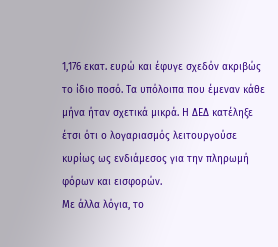1,176 εκατ. ευρώ και έφυγε σχεδόν ακριβώς το ίδιο ποσό. Τα υπόλοιπα που έμεναν κάθε μήνα ήταν σχετικά μικρά. Η ΔΕΔ κατέληξε έτσι ότι ο λογαριασμός λειτουργούσε κυρίως ως ενδιάμεσος για την πληρωμή φόρων και εισφορών.
Με άλλα λόγια, το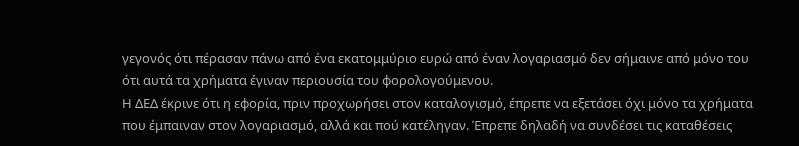γεγονός ότι πέρασαν πάνω από ένα εκατομμύριο ευρώ από έναν λογαριασμό δεν σήμαινε από μόνο του ότι αυτά τα χρήματα έγιναν περιουσία του φορολογούμενου.
Η ΔΕΔ έκρινε ότι η εφορία, πριν προχωρήσει στον καταλογισμό, έπρεπε να εξετάσει όχι μόνο τα χρήματα που έμπαιναν στον λογαριασμό, αλλά και πού κατέληγαν. Έπρεπε δηλαδή να συνδέσει τις καταθέσεις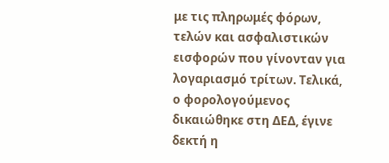με τις πληρωμές φόρων, τελών και ασφαλιστικών εισφορών που γίνονταν για λογαριασμό τρίτων. Τελικά, ο φορολογούμενος δικαιώθηκε στη ΔΕΔ, έγινε δεκτή η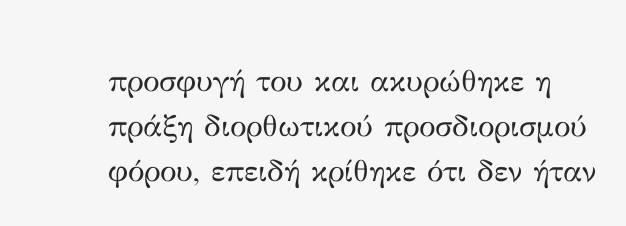προσφυγή του και ακυρώθηκε η πράξη διορθωτικού προσδιορισμού φόρου, επειδή κρίθηκε ότι δεν ήταν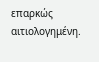επαρκώς αιτιολογημένη.